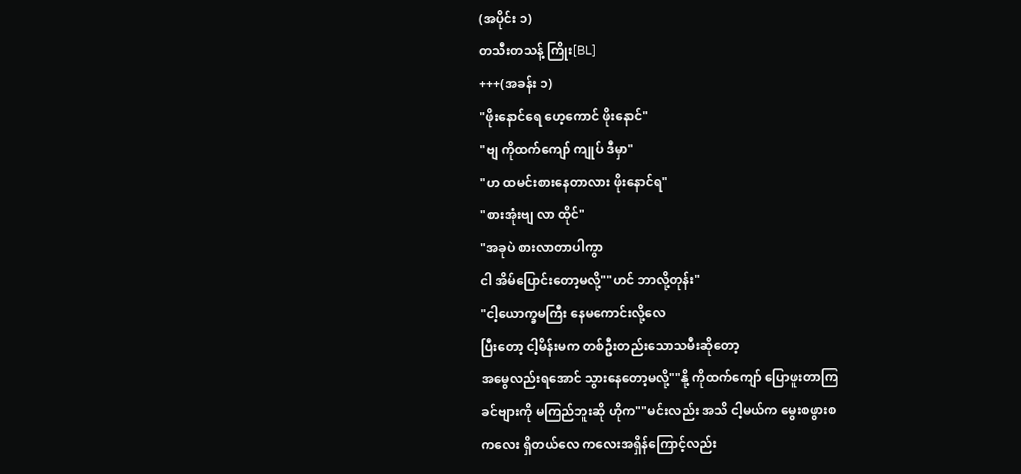(အပိုင်း ၁)
တသီးတသန့် ကြိုး[BL]
+++(အခန်း ၁)
"ဖိုးနောင်ရေ ဟေ့ကောင် ဖိုးနောင်"
"ဗျ ကိုထက်ကျော် ကျုပ် ဒီမှာ"
"ဟ ထမင်းစားနေတာလား ဖိုးနောင်ရ"
"စားအုံးဗျ လာ ထိုင်"
"အခုပဲ စားလာတာပါကွာ
ငါ အိမ်ပြောင်းတော့မလို့""ဟင် ဘာလို့တုန်း"
"ငါ့ယောက္ခမကြီး နေမကောင်းလို့လေ
ပြီးတော့ ငါ့မိန်းမက တစ်ဦးတည်းသောသမီးဆိုတော့
အမွေလည်းရအောင် သွားနေတော့မလို့""နို့ ကိုထက်ကျော် ပြောဖူးတာကြ
ခင်ဗျားကို မကြည်ဘူးဆို ဟိုက""မင်းလည်း အသိ ငါ့မယ်က မွေးစဖွားစ
ကလေး ရှိတယ်လေ ကလေးအရှိန်ကြောင့်လည်း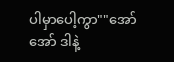ပါမှာပေါ့ကွာ""အော် အော် ဒါနဲ့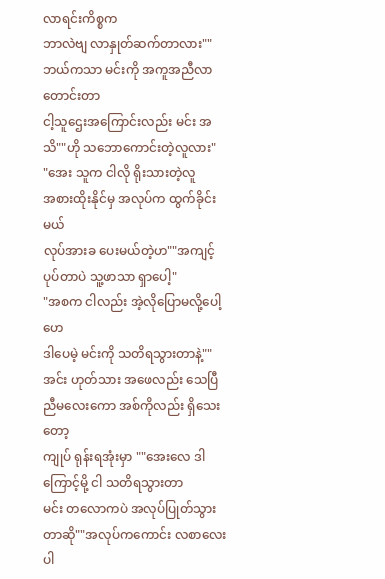လာရင်းကိစ္စက
ဘာလဲဗျ လာနှုတ်ဆက်တာလား""ဘယ်ကသာ မင်းကို အကူအညီလာတောင်းတာ
ငါ့သူဌေးအကြောင်းလည်း မင်း အသိ""ဟို သဘောကောင်းတဲ့လူလား"
"အေး သူက ငါလို ရိုးသားတဲ့လူ
အစားထိုးနိုင်မှ အလုပ်က ထွက်ခိုင်းမယ်
လုပ်အားခ ပေးမယ်တဲ့ဟ""အကျင့်ပုပ်တာပဲ သူ့ဖာသာ ရှာပေါ့"
"အစက ငါလည်း အဲ့လိုပြောမလို့ပေါ့ဟေ
ဒါပေမဲ့ မင်းကို သတိရသွားတာနဲ့""အင်း ဟုတ်သား အဖေလည်း သေပြီ
ညီမလေးကော အစ်ကိုလည်း ရှိသေးတော့
ကျုပ် ရုန်းရအုံးမှာ ""အေးလေ ဒါကြောင့်မို့ ငါ သတိရသွားတာ
မင်း တလောကပဲ အလုပ်ပြုတ်သွားတာဆို""အလုပ်ကကောင်း လစာလေးပါ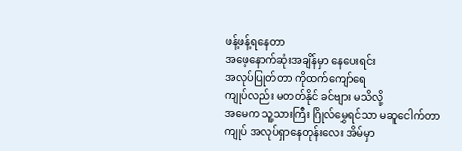ဖန့်ဖန့်ရနေတာ
အဖေ့နောက်ဆုံးအချိန်မှာ နေပေးရင်း
အလုပ်ပြုတ်တာ ကိုထက်ကျော်ရေ
ကျုပ်လည်း မတတ်နိုင် ခင်ဗျား မသိလို့
အမေက သူ့သားကြီး ဂြိုလ်မွှေရင်သာ မဆူငေါက်တာ
ကျုပ် အလုပ်ရှာနေတုန်းလေး အိမ်မှာ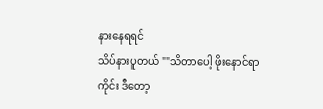နားနေရရင်
သိပ်နားပူတယ် ""သိတာပေါ့ ဖိုးနောင်ရာ ကိုင်း ဒီတော့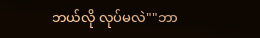ဘယ်လို လုပ်မလဲ""ဘာ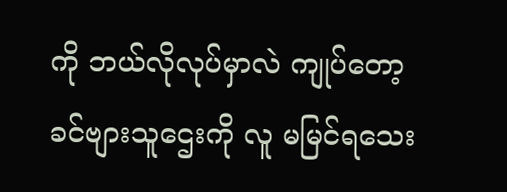ကို ဘယ်လိုလုပ်မှာလဲ ကျုပ်တော့
ခင်ဗျားသူဌေးကို လူ မမြင်ရသေး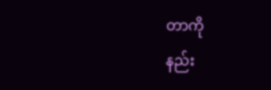တာကို
နည်း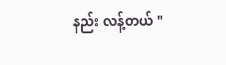နည်း လန့်တယ် "